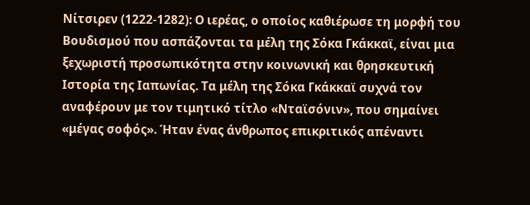Νίτσιρεν (1222-1282): Ο ιερέας, ο οποίος καθιέρωσε τη μορφή του Βουδισμού που ασπάζονται τα μέλη της Σόκα Γκάκκαϊ, είναι μια ξεχωριστή προσωπικότητα στην κοινωνική και θρησκευτική Ιστορία της Ιαπωνίας. Τα μέλη της Σόκα Γκάκκαϊ συχνά τον αναφέρουν με τον τιμητικό τίτλο «Νταϊσόνιν», που σημαίνει «μέγας σοφός». Ήταν ένας άνθρωπος επικριτικός απέναντι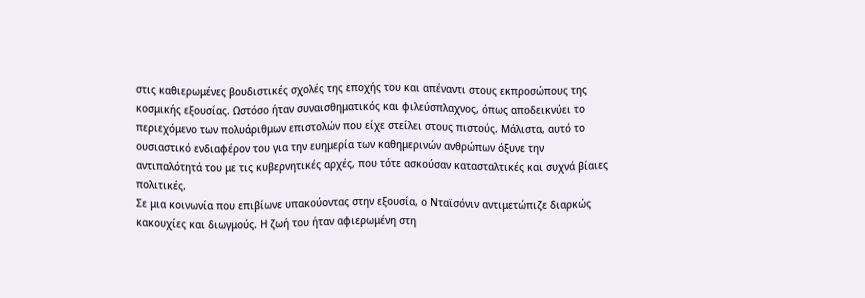στις καθιερωμένες βουδιστικές σχολές της εποχής του και απέναντι στους εκπροσώπους της κοσμικής εξουσίας. Ωστόσο ήταν συναισθηματικός και φιλεύσπλαχνος, όπως αποδεικνύει το περιεχόμενο των πολυάριθμων επιστολών που είχε στείλει στους πιστούς. Μάλιστα, αυτό το ουσιαστικό ενδιαφέρον του για την ευημερία των καθημερινών ανθρώπων όξυνε την αντιπαλότητά του με τις κυβερνητικές αρχές, που τότε ασκούσαν κατασταλτικές και συχνά βίαιες πολιτικές.
Σε μια κοινωνία που επιβίωνε υπακούοντας στην εξουσία, ο Νταϊσόνιν αντιμετώπιζε διαρκώς κακουχίες και διωγμούς. Η ζωή του ήταν αφιερωμένη στη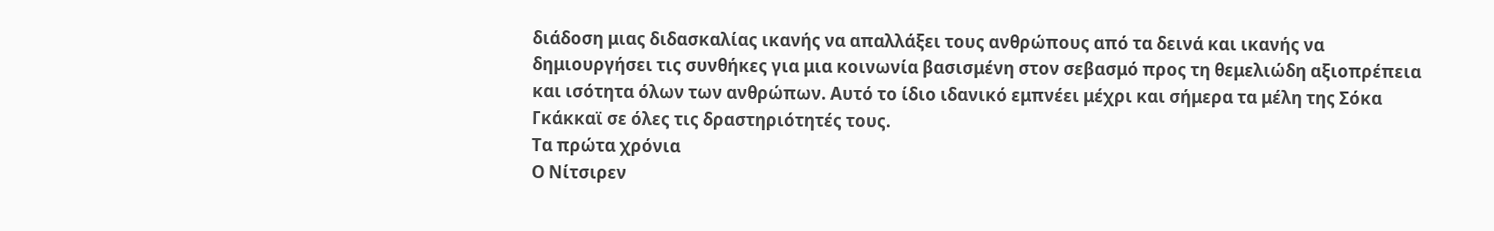διάδοση μιας διδασκαλίας ικανής να απαλλάξει τους ανθρώπους από τα δεινά και ικανής να δημιουργήσει τις συνθήκες για μια κοινωνία βασισμένη στον σεβασμό προς τη θεμελιώδη αξιοπρέπεια και ισότητα όλων των ανθρώπων. Αυτό το ίδιο ιδανικό εμπνέει μέχρι και σήμερα τα μέλη της Σόκα Γκάκκαϊ σε όλες τις δραστηριότητές τους.
Τα πρώτα χρόνια
Ο Νίτσιρεν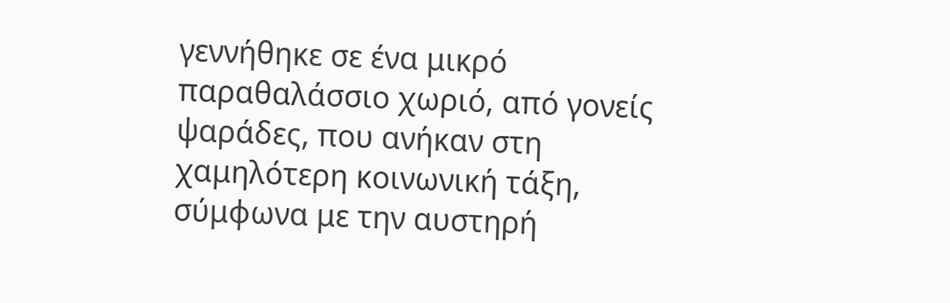γεννήθηκε σε ένα μικρό παραθαλάσσιο χωριό, από γονείς ψαράδες, που ανήκαν στη χαμηλότερη κοινωνική τάξη, σύμφωνα με την αυστηρή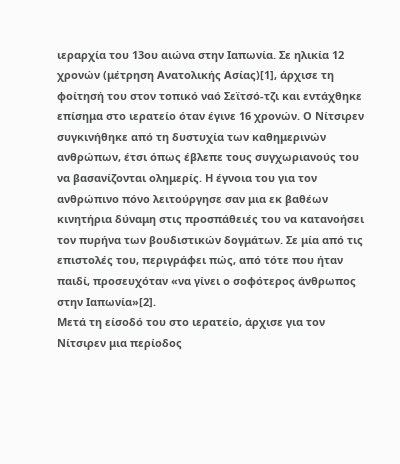ιεραρχία του 13ου αιώνα στην Ιαπωνία. Σε ηλικία 12 χρονών (μέτρηση Ανατολικής Ασίας)[1], άρχισε τη φοίτησή του στον τοπικό ναό Σεϊτσό-τζι και εντάχθηκε επίσημα στο ιερατείο όταν έγινε 16 χρονών. Ο Νίτσιρεν συγκινήθηκε από τη δυστυχία των καθημερινών ανθρώπων, έτσι όπως έβλεπε τους συγχωριανούς του να βασανίζονται ολημερίς. Η έγνοια του για τον ανθρώπινο πόνο λειτούργησε σαν μια εκ βαθέων κινητήρια δύναμη στις προσπάθειές του να κατανοήσει τον πυρήνα των βουδιστικών δογμάτων. Σε μία από τις επιστολές του, περιγράφει πώς, από τότε που ήταν παιδί, προσευχόταν «να γίνει ο σοφότερος άνθρωπος στην Ιαπωνία»[2].
Μετά τη είσοδό του στο ιερατείο, άρχισε για τον Νίτσιρεν μια περίοδος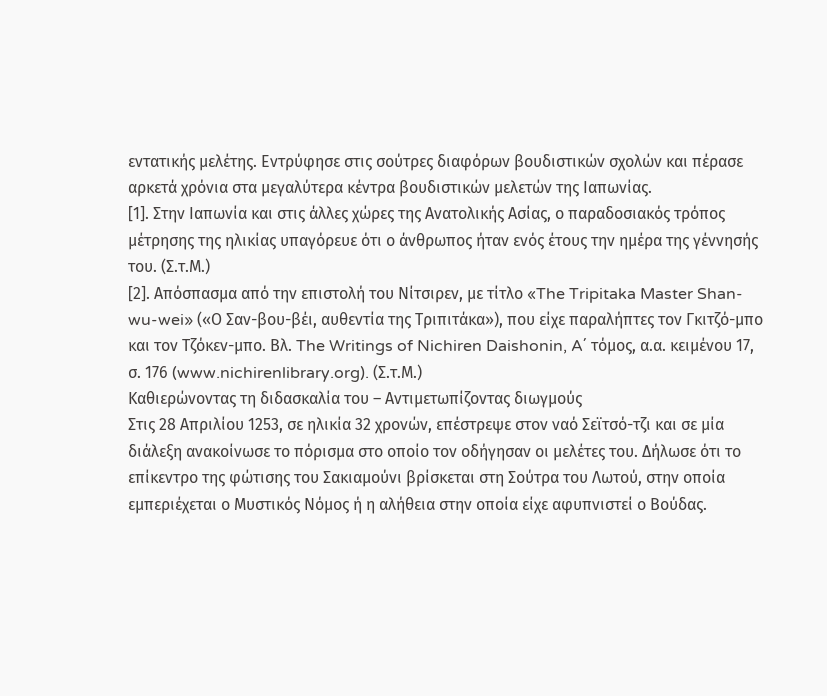εντατικής μελέτης. Εντρύφησε στις σούτρες διαφόρων βουδιστικών σχολών και πέρασε αρκετά χρόνια στα μεγαλύτερα κέντρα βουδιστικών μελετών της Ιαπωνίας.
[1]. Στην Ιαπωνία και στις άλλες χώρες της Ανατολικής Ασίας, ο παραδοσιακός τρόπος μέτρησης της ηλικίας υπαγόρευε ότι ο άνθρωπος ήταν ενός έτους την ημέρα της γέννησής του. (Σ.τ.Μ.)
[2]. Απόσπασμα από την επιστολή του Νίτσιρεν, με τίτλο «The Tripitaka Master Shan-wu-wei» («Ο Σαν-βου-βέι, αυθεντία της Τριπιτάκα»), που είχε παραλήπτες τον Γκιτζό-μπο και τον Τζόκεν-μπο. Βλ. The Writings of Nichiren Daishonin, A΄ τόμος, α.α. κειμένου 17, σ. 176 (www.nichirenlibrary.org). (Σ.τ.Μ.)
Καθιερώνοντας τη διδασκαλία του – Αντιμετωπίζοντας διωγμούς
Στις 28 Απριλίου 1253, σε ηλικία 32 χρονών, επέστρεψε στον ναό Σεϊτσό-τζι και σε μία διάλεξη ανακοίνωσε το πόρισμα στο οποίο τον οδήγησαν οι μελέτες του. Δήλωσε ότι το επίκεντρο της φώτισης του Σακιαμούνι βρίσκεται στη Σούτρα του Λωτού, στην οποία εμπεριέχεται ο Μυστικός Νόμος ή η αλήθεια στην οποία είχε αφυπνιστεί ο Βούδας.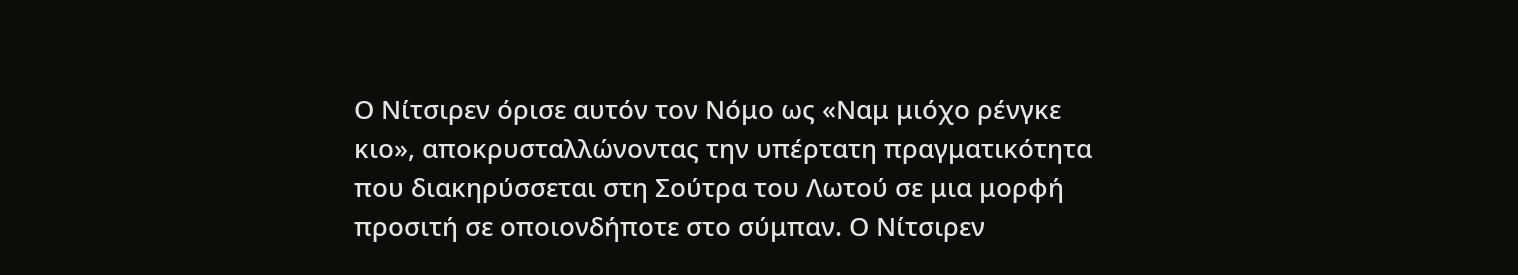Ο Νίτσιρεν όρισε αυτόν τον Νόμο ως «Ναμ μιόχο ρένγκε κιο», αποκρυσταλλώνοντας την υπέρτατη πραγματικότητα που διακηρύσσεται στη Σούτρα του Λωτού σε μια μορφή προσιτή σε οποιονδήποτε στο σύμπαν. Ο Νίτσιρεν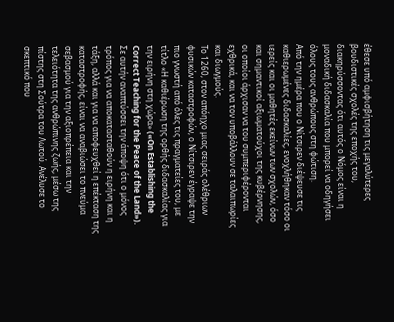έθεσε υπό αμφισβήτηση τις μεγαλύτερες βουδιστικές σχολές της εποχής του, διακηρύσσοντας ότι αυτός ο Νόμος είναι η μοναδική διδασκαλία που μπορεί να οδηγήσει όλους τους ανθρώπους στη φώτιση.
Από την ημέρα που ο Νίτσιρεν διέψευσε τις καθιερωμένες διδασκαλίες, ενοχλήθηκαν τόσο οι ιερείς και οι μαθητές εκείνων των σχολών, όσο και σημαντικοί αξιωματούχοι της κυβέρνησης, οι οποίοι άρχισαν να του συμπεριφέρονται εχθρικά, και να τον υποβάλλουν σε ταλαιπωρίες και διωγμούς.
Το 1260, στον απόηχο μιας σειράς ολέθριων φυσικών καταστροφών, ο Νίτσιρεν έγραψε την πιο γνωστή από όλες τις πραγματείες του, με τίτλο «Η καθιέρωση της ορθής διδασκαλίας για την ειρήνη στη χώρα» («On Establishing the Correct Teaching for the Peace of the Land»). Σε αυτήν αναπτύσσει την άποψη ότι ο μόνος τρόπος για να αποκατασταθούν η ειρήνη και η τάξη, αλλά και για να αποφευχθεί η επέκταση της καταστροφής, είναι να αναβιώσει το πνεύμα σεβασμού για την αξιοπρέπεια και την τελειότητα της ανθρώπινης ζωής, μέσω της πίστης στη Σούτρα του Λωτού. Ανέλυσε το σκεπτικό που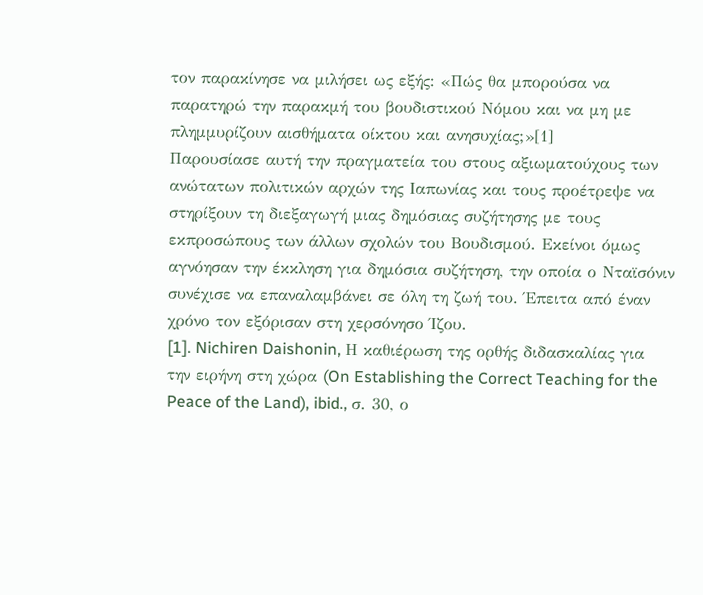τον παρακίνησε να μιλήσει ως εξής: «Πώς θα μπορούσα να παρατηρώ την παρακμή του βουδιστικού Νόμου και να μη με πλημμυρίζουν αισθήματα οίκτου και ανησυχίας;»[1]
Παρουσίασε αυτή την πραγματεία του στους αξιωματούχους των ανώτατων πολιτικών αρχών της Ιαπωνίας και τους προέτρεψε να στηρίξουν τη διεξαγωγή μιας δημόσιας συζήτησης με τους εκπροσώπους των άλλων σχολών του Βουδισμού. Εκείνοι όμως αγνόησαν την έκκληση για δημόσια συζήτηση, την οποία ο Νταϊσόνιν συνέχισε να επαναλαμβάνει σε όλη τη ζωή του. Έπειτα από έναν χρόνο τον εξόρισαν στη χερσόνησο Ίζου.
[1]. Nichiren Daishonin, Η καθιέρωση της ορθής διδασκαλίας για την ειρήνη στη χώρα (On Establishing the Correct Teaching for the Peace of the Land), ibid., σ. 30, ο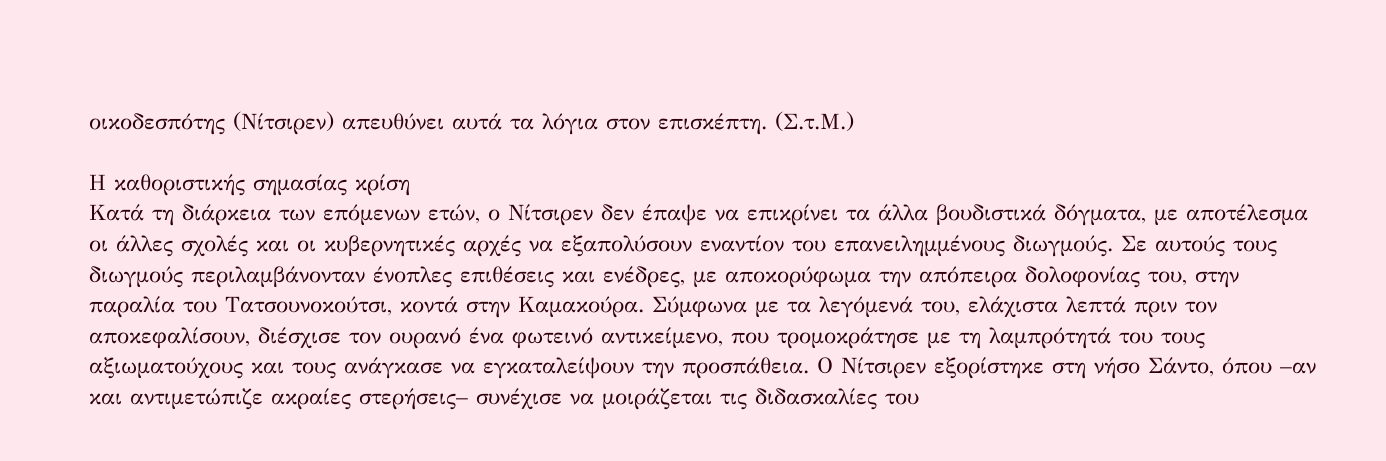οικοδεσπότης (Νίτσιρεν) απευθύνει αυτά τα λόγια στον επισκέπτη. (Σ.τ.Μ.)

Η καθοριστικής σημασίας κρίση
Κατά τη διάρκεια των επόμενων ετών, ο Νίτσιρεν δεν έπαψε να επικρίνει τα άλλα βουδιστικά δόγματα, με αποτέλεσμα οι άλλες σχολές και οι κυβερνητικές αρχές να εξαπολύσουν εναντίον του επανειλημμένους διωγμούς. Σε αυτούς τους διωγμούς περιλαμβάνονταν ένοπλες επιθέσεις και ενέδρες, με αποκορύφωμα την απόπειρα δολοφονίας του, στην παραλία του Τατσουνοκούτσι, κοντά στην Καμακούρα. Σύμφωνα με τα λεγόμενά του, ελάχιστα λεπτά πριν τον αποκεφαλίσουν, διέσχισε τον ουρανό ένα φωτεινό αντικείμενο, που τρομοκράτησε με τη λαμπρότητά του τους αξιωματούχους και τους ανάγκασε να εγκαταλείψουν την προσπάθεια. Ο Νίτσιρεν εξορίστηκε στη νήσο Σάντο, όπου –αν και αντιμετώπιζε ακραίες στερήσεις– συνέχισε να μοιράζεται τις διδασκαλίες του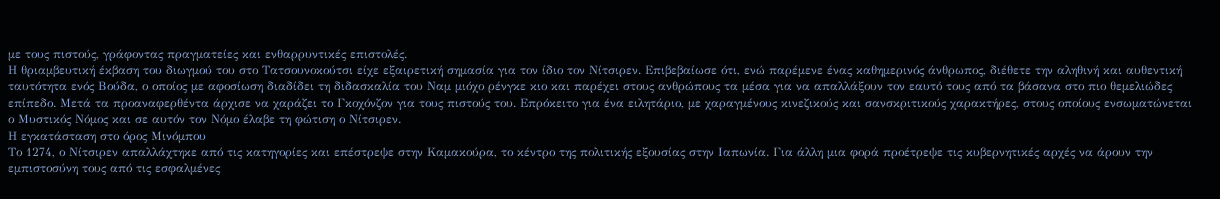με τους πιστούς, γράφοντας πραγματείες και ενθαρρυντικές επιστολές.
Η θριαμβευτική έκβαση του διωγμού του στο Τατσουνοκούτσι είχε εξαιρετική σημασία για τον ίδιο τον Νίτσιρεν. Επιβεβαίωσε ότι, ενώ παρέμενε ένας καθημερινός άνθρωπος, διέθετε την αληθινή και αυθεντική ταυτότητα ενός Βούδα, ο οποίος με αφοσίωση διαδίδει τη διδασκαλία του Ναμ μιόχο ρένγκε κιο και παρέχει στους ανθρώπους τα μέσα για να απαλλάξουν τον εαυτό τους από τα βάσανα στο πιο θεμελιώδες επίπεδο. Μετά τα προαναφερθέντα άρχισε να χαράζει το Γκοχόνζον για τους πιστούς του. Επρόκειτο για ένα ειλητάριο, με χαραγμένους κινεζικούς και σανσκριτικούς χαρακτήρες, στους οποίους ενσωματώνεται ο Μυστικός Νόμος και σε αυτόν τον Νόμο έλαβε τη φώτιση ο Νίτσιρεν.
Η εγκατάσταση στο όρος Μινόμπου
Το 1274, ο Νίτσιρεν απαλλάχτηκε από τις κατηγορίες και επέστρεψε στην Καμακούρα, το κέντρο της πολιτικής εξουσίας στην Ιαπωνία. Για άλλη μια φορά προέτρεψε τις κυβερνητικές αρχές να άρουν την εμπιστοσύνη τους από τις εσφαλμένες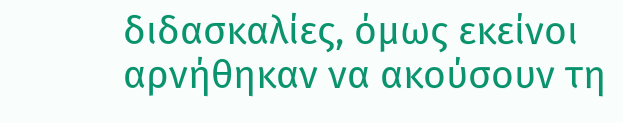διδασκαλίες, όμως εκείνοι αρνήθηκαν να ακούσουν τη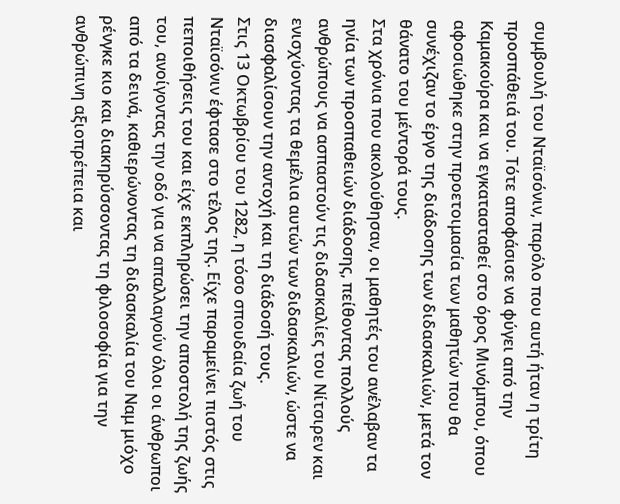συμβουλή του Νταϊσόνιν, παρόλο που αυτή ήταν η τρίτη προσπάθειά του. Τότε αποφάσισε να φύγει από την Καμακούρα και να εγκατασταθεί στο όρος Μινόμπου, όπου αφοσιώθηκε στην προετοιμασία των μαθητών που θα συνέχιζαν το έργο της διάδοσης των διδασκαλιών, μετά τον θάνατο του μέντορά τους.
Στα χρόνια που ακολούθησαν, οι μαθητές του ανέλαβαν τα ηνία των προσπαθειών διάδοσης, πείθοντας πολλούς ανθρώπους να ασπαστούν τις διδασκαλίες του Νίτσιρεν και ενισχύοντας τα θεμέλια αυτών των διδασκαλιών, ώστε να διασφαλίσουν την αντοχή και τη διάδοσή τους.
Στις 13 Οκτωβρίου του 1282, η τόσο σπουδαία ζωή του Νταϊσόνιν έφτασε στο τέλος της. Είχε παραμείνει πιστός στις πεποιθήσεις του και είχε εκπληρώσει την αποστολή της ζωής του, ανοίγοντας την οδό για να απαλλαγούν όλοι οι άνθρωποι από τα δεινά, καθιερώνοντας τη διδασκαλία του Ναμ μιόχο ρένγκε κιο και διακηρύσσοντας τη φιλοσοφία για την ανθρώπινη αξιοπρέπεια και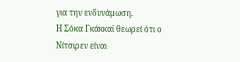για την ενδυνάμωση.
Η Σόκα Γκάκκαϊ θεωρεί ότι ο Νίτσιρεν είναι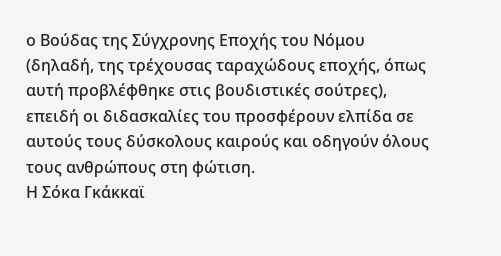ο Βούδας της Σύγχρονης Εποχής του Νόμου (δηλαδή, της τρέχουσας ταραχώδους εποχής, όπως αυτή προβλέφθηκε στις βουδιστικές σούτρες), επειδή οι διδασκαλίες του προσφέρουν ελπίδα σε αυτούς τους δύσκολους καιρούς και οδηγούν όλους τους ανθρώπους στη φώτιση.
Η Σόκα Γκάκκαϊ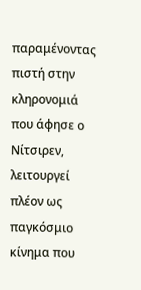παραμένοντας πιστή στην κληρονομιά που άφησε ο Νίτσιρεν, λειτουργεί πλέον ως παγκόσμιο κίνημα που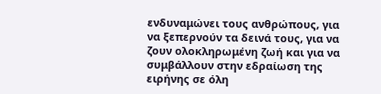ενδυναμώνει τους ανθρώπους, για να ξεπερνούν τα δεινά τους, για να ζουν ολοκληρωμένη ζωή και για να συμβάλλουν στην εδραίωση της ειρήνης σε όλη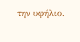την υφήλιο.